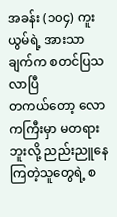အခန်း (၁၀၄) ကူးယွမ်ရဲ့ အားသာချက်က စတင်ပြသလာပြီ
တကယ်တော့ လောကကြီးမှာ မတရားဘူးလို့ ညည်းညူနေကြတဲ့သူတွေရဲ့ စ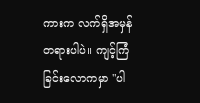ကားက လက်ရှိအမှန်တရားပါပဲ။ ကျင့်ကြံခြင်းလောကမှာ "ပါ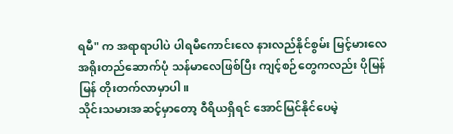ရမီ" က အရာရာပါပဲ ပါရမီကောင်းလေ နားလည်နိုင်စွမ်း မြင့်မားလေ အရိုးတည်ဆောက်ပုံ သန်မာလေဖြစ်ပြီး ကျင့်စဉ်တွေကလည်း ပိုမြန်မြန် တိုးတက်လာမှာပါ။
သိုင်းသမားအဆင့်မှာတော့ ဝီရိယရှိရင် အောင်မြင်နိုင်ပေမဲ့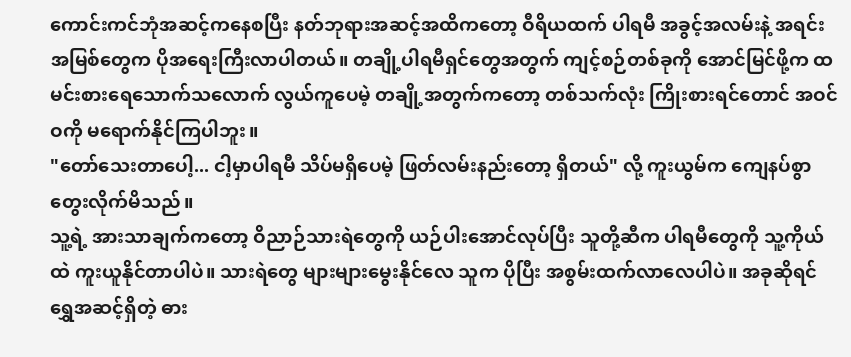ကောင်းကင်ဘုံအဆင့်ကနေစပြီး နတ်ဘုရားအဆင့်အထိကတော့ ဝီရိယထက် ပါရမီ အခွင့်အလမ်းနဲ့ အရင်းအမြစ်တွေက ပိုအရေးကြီးလာပါတယ်။ တချို့ပါရမီရှင်တွေအတွက် ကျင့်စဉ်တစ်ခုကို အောင်မြင်ဖို့က ထမင်းစားရေသောက်သလောက် လွယ်ကူပေမဲ့ တချို့အတွက်ကတော့ တစ်သက်လုံး ကြိုးစားရင်တောင် အဝင်ဝကို မရောက်နိုင်ကြပါဘူး။
"တော်သေးတာပေါ့... ငါ့မှာပါရမီ သိပ်မရှိပေမဲ့ ဖြတ်လမ်းနည်းတော့ ရှိတယ်" လို့ ကူးယွမ်က ကျေနပ်စွာ တွေးလိုက်မိသည်။
သူ့ရဲ့ အားသာချက်ကတော့ ဝိညာဉ်သားရဲတွေကို ယဉ်ပါးအောင်လုပ်ပြီး သူတို့ဆီက ပါရမီတွေကို သူ့ကိုယ်ထဲ ကူးယူနိုင်တာပါပဲ။ သားရဲတွေ များများမွေးနိုင်လေ သူက ပိုပြီး အစွမ်းထက်လာလေပါပဲ။ အခုဆိုရင် ရွှေအဆင့်ရှိတဲ့ ဓား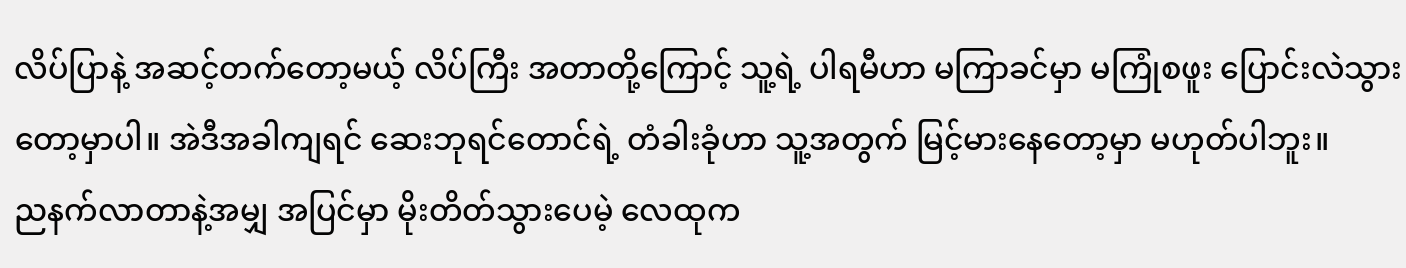လိပ်ပြာနဲ့ အဆင့်တက်တော့မယ့် လိပ်ကြီး အတာတို့ကြောင့် သူ့ရဲ့ ပါရမီဟာ မကြာခင်မှာ မကြုံစဖူး ပြောင်းလဲသွားတော့မှာပါ။ အဲဒီအခါကျရင် ဆေးဘုရင်တောင်ရဲ့ တံခါးခုံဟာ သူ့အတွက် မြင့်မားနေတော့မှာ မဟုတ်ပါဘူး။
ညနက်လာတာနဲ့အမျှ အပြင်မှာ မိုးတိတ်သွားပေမဲ့ လေထုက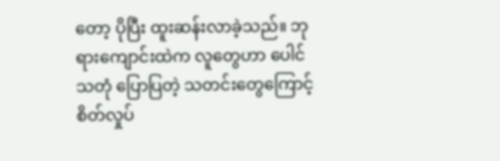တော့ ပိုပြီး ထူးဆန်းလာခဲ့သည်။ ဘုရားကျောင်းထဲက လူတွေဟာ ပေါင်သတုံ ပြောပြတဲ့ သတင်းတွေကြောင့် စိတ်လှုပ်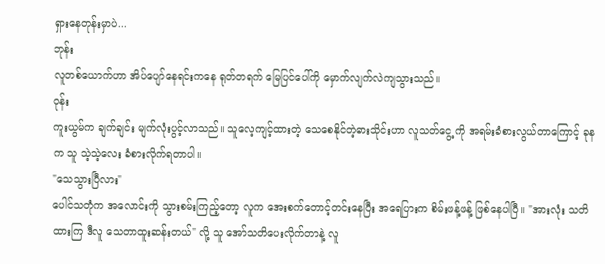ရှားနေတုန်းမှာပဲ...
ဘုန်း
လူတစ်ယောက်ဟာ အိပ်ပျော်နေရင်းကနေ ရုတ်တရက် မြေပြင်ပေါ်ကို မှောက်လျက်လဲကျသွားသည်။
ဝုန်း
ကူးယွမ်က ချက်ချင်း မျက်လုံးပွင့်လာသည်။ သူလေ့ကျင့်ထားတဲ့ သေစေနိုင်တဲ့ဓားသိုင်းဟာ လူသတ်ငွေ့ ကို အရမ်းခံစားလွယ်တာကြောင့် ခုနက သူ သဲ့သဲ့လေး ခံစားလိုက်ရတာပါ။
"သေသွားပြီလား"
ပေါင်သတုံက အလောင်းကို သွားစမ်းကြည့်တော့ လူက အေးစက်တောင့်တင်းနေပြီး အရေပြားက စိမ်းဖန့်ဖန့် ဖြစ်နေပါပြီ။ "အားလုံး သတိထားကြ ဒီလူ သေတာထူးဆန်းတယ်" လို့ သူ အော်သတိပေးလိုက်တာနဲ့ လူ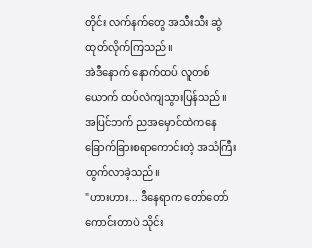တိုင်း လက်နက်တွေ အသီးသီး ဆွဲထုတ်လိုက်ကြသည်။
အဲဒီနောက် နောက်ထပ် လူတစ်ယောက် ထပ်လဲကျသွားပြန်သည်။ အပြင်ဘက် ညအမှောင်ထဲကနေ ခြောက်ခြားစရာကောင်းတဲ့ အသံကြီး ထွက်လာခဲ့သည်။
"ဟားဟား... ဒီနေရာက တော်တော်ကောင်းတာပဲ သိုင်း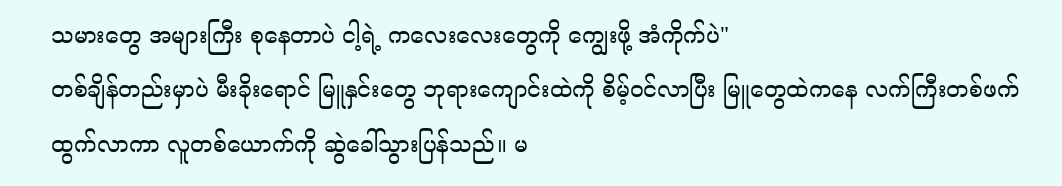သမားတွေ အများကြီး စုနေတာပဲ ငါ့ရဲ့ ကလေးလေးတွေကို ကျွေးဖို့ အံကိုက်ပဲ"
တစ်ချိန်တည်းမှာပဲ မီးခိုးရောင် မြူနှင်းတွေ ဘုရားကျောင်းထဲကို စိမ့်ဝင်လာပြီး မြူတွေထဲကနေ လက်ကြီးတစ်ဖက် ထွက်လာကာ လူတစ်ယောက်ကို ဆွဲခေါ်သွားပြန်သည်။ မ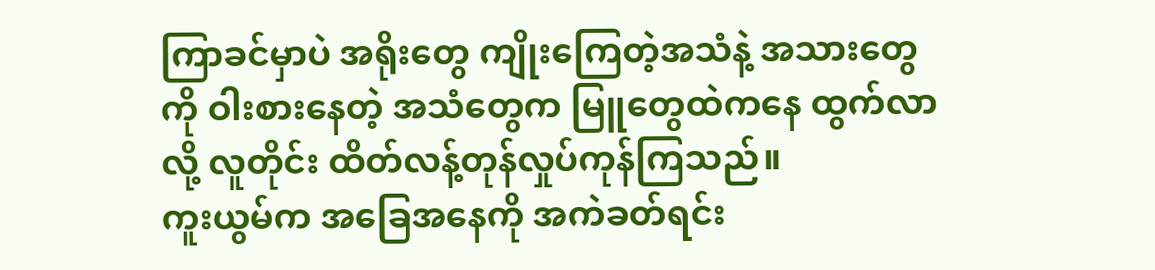ကြာခင်မှာပဲ အရိုးတွေ ကျိုးကြေတဲ့အသံနဲ့ အသားတွေကို ဝါးစားနေတဲ့ အသံတွေက မြူတွေထဲကနေ ထွက်လာလို့ လူတိုင်း ထိတ်လန့်တုန်လှုပ်ကုန်ကြသည်။
ကူးယွမ်က အခြေအနေကို အကဲခတ်ရင်း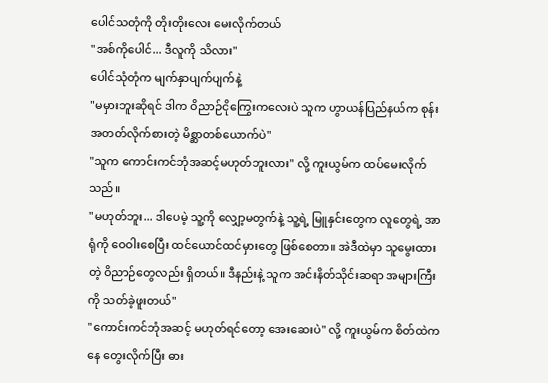ပေါင်သတုံကို တိုးတိုးလေး မေးလိုက်တယ်
"အစ်ကိုပေါင်... ဒီလူကို သိလား"
ပေါင်သုံတုံက မျက်နှာပျက်ပျက်နဲ့
"မမှားဘူးဆိုရင် ဒါက ဝိညာဉ်ငိုကြွေးကလေးပဲ သူက ဟွာယန်ပြည်နယ်က စုန်းအတတ်လိုက်စားတဲ့ မိစ္ဆာတစ်ယောက်ပဲ"
"သူက ကောင်းကင်ဘုံအဆင့်မဟုတ်ဘူးလား" လို့ ကူးယွမ်က ထပ်မေးလိုက်သည်။
"မဟုတ်ဘူး... ဒါပေမဲ့ သူ့ကို လျှော့မတွက်နဲ့ သူ့ရဲ့ မြူနှင်းတွေက လူတွေရဲ့ အာရုံကို ဝေဝါးစေပြီး ထင်ယောင်ထင်မှားတွေ ဖြစ်စေတာ။ အဲဒီထဲမှာ သူမွေးထားတဲ့ ဝိညာဉ်တွေလည်း ရှိတယ်။ ဒီနည်းနဲ့ သူက အင်းနိတ်သိုင်းဆရာ အများကြီးကို သတ်ခဲ့ဖူးတယ်"
"ကောင်းကင်ဘုံအဆင့် မဟုတ်ရင်တော့ အေးဆေးပဲ" လို့ ကူးယွမ်က စိတ်ထဲကနေ တွေးလိုက်ပြီး ဓား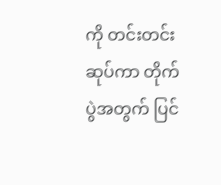ကို တင်းတင်းဆုပ်ကာ တိုက်ပွဲအတွက် ပြင်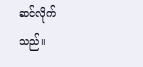ဆင်လိုက်သည်။